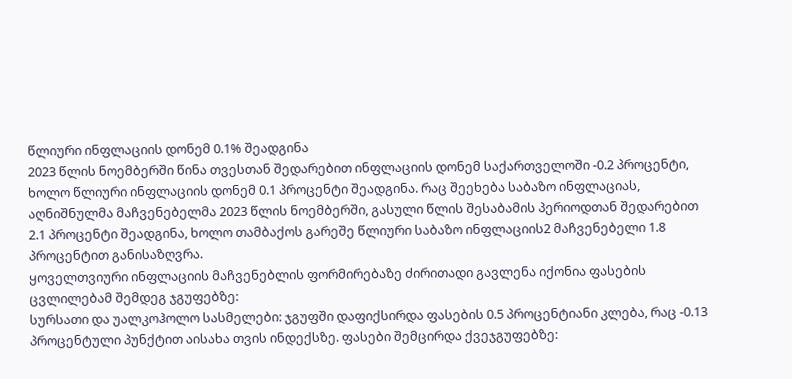წლიური ინფლაციის დონემ 0.1% შეადგინა
2023 წლის ნოემბერში წინა თვესთან შედარებით ინფლაციის დონემ საქართველოში -0.2 პროცენტი, ხოლო წლიური ინფლაციის დონემ 0.1 პროცენტი შეადგინა. რაც შეეხება საბაზო ინფლაციას, აღნიშნულმა მაჩვენებელმა 2023 წლის ნოემბერში, გასული წლის შესაბამის პერიოდთან შედარებით 2.1 პროცენტი შეადგინა, ხოლო თამბაქოს გარეშე წლიური საბაზო ინფლაციის2 მაჩვენებელი 1.8 პროცენტით განისაზღვრა.
ყოველთვიური ინფლაციის მაჩვენებლის ფორმირებაზე ძირითადი გავლენა იქონია ფასების ცვლილებამ შემდეგ ჯგუფებზე:
სურსათი და უალკოჰოლო სასმელები: ჯგუფში დაფიქსირდა ფასების 0.5 პროცენტიანი კლება, რაც -0.13 პროცენტული პუნქტით აისახა თვის ინდექსზე. ფასები შემცირდა ქვეჯგუფებზე: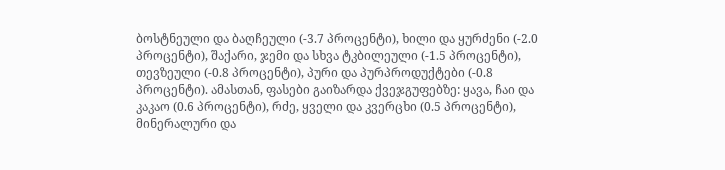ბოსტნეული და ბაღჩეული (-3.7 პროცენტი), ხილი და ყურძენი (-2.0 პროცენტი), შაქარი, ჯემი და სხვა ტკბილეული (-1.5 პროცენტი), თევზეული (-0.8 პროცენტი), პური და პურპროდუქტები (-0.8 პროცენტი). ამასთან, ფასები გაიზარდა ქვეჯგუფებზე: ყავა, ჩაი და კაკაო (0.6 პროცენტი), რძე, ყველი და კვერცხი (0.5 პროცენტი), მინერალური და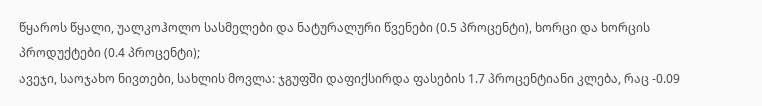წყაროს წყალი, უალკოჰოლო სასმელები და ნატურალური წვენები (0.5 პროცენტი), ხორცი და ხორცის პროდუქტები (0.4 პროცენტი);
ავეჯი, საოჯახო ნივთები, სახლის მოვლა: ჯგუფში დაფიქსირდა ფასების 1.7 პროცენტიანი კლება, რაც -0.09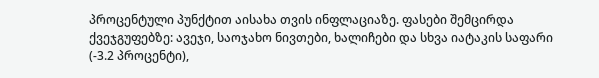პროცენტული პუნქტით აისახა თვის ინფლაციაზე. ფასები შემცირდა ქვეჯგუფებზე: ავეჯი, საოჯახო ნივთები, ხალიჩები და სხვა იატაკის საფარი (-3.2 პროცენტი),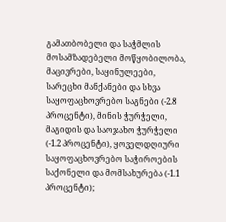გამათბობელი და საჭმლის მოსამზადებელი მოწყობილობა, მაცივრები, საყინულეები, სარეცხი მანქანები და სხვა საყოფაცხოვრებო საგნები (-2.8 პროცენტი), მინის ჭურჭელი, მაგიდის და საოჯახო ჭურჭელი (-1.2 პროცენტი), ყოველდღიური საყოფაცხოვრებო საჭიროების საქონელი და მომსახურება (-1.1 პროცენტი);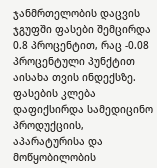ჯანმრთელობის დაცვის ჯგუფში ფასები შემცირდა 0.8 პროცენტით, რაც -0.08 პროცენტული პუნქტით აისახა თვის ინდექსზე. ფასების კლება დაფიქსირდა სამედიცინო პროდუქციის, აპარატურისა და მოწყობილობის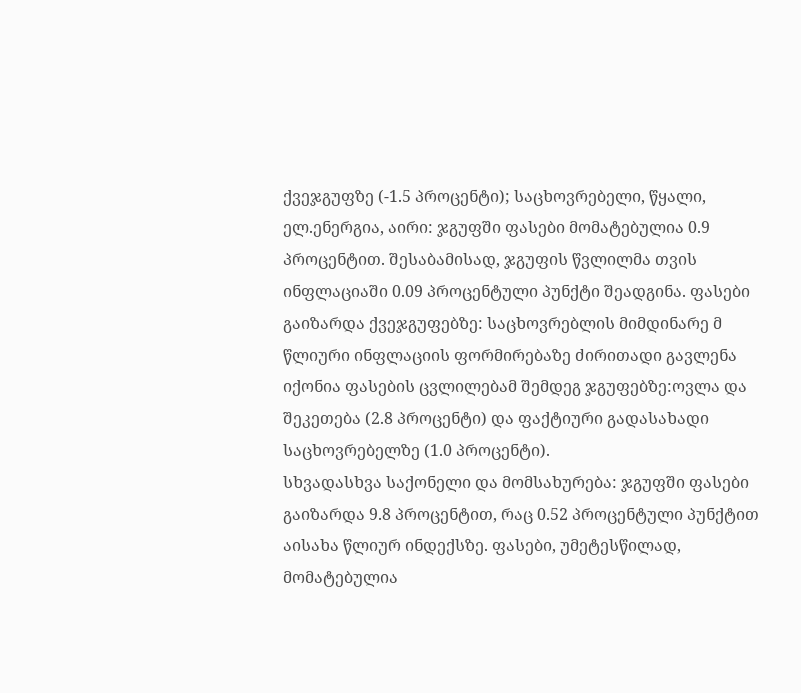ქვეჯგუფზე (-1.5 პროცენტი); საცხოვრებელი, წყალი, ელ.ენერგია, აირი: ჯგუფში ფასები მომატებულია 0.9 პროცენტით. შესაბამისად, ჯგუფის წვლილმა თვის ინფლაციაში 0.09 პროცენტული პუნქტი შეადგინა. ფასები გაიზარდა ქვეჯგუფებზე: საცხოვრებლის მიმდინარე მ
წლიური ინფლაციის ფორმირებაზე ძირითადი გავლენა იქონია ფასების ცვლილებამ შემდეგ ჯგუფებზე:ოვლა და შეკეთება (2.8 პროცენტი) და ფაქტიური გადასახადი საცხოვრებელზე (1.0 პროცენტი).
სხვადასხვა საქონელი და მომსახურება: ჯგუფში ფასები გაიზარდა 9.8 პროცენტით, რაც 0.52 პროცენტული პუნქტით აისახა წლიურ ინდექსზე. ფასები, უმეტესწილად, მომატებულია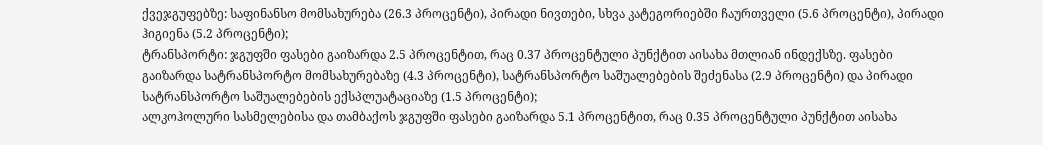ქვეჯგუფებზე: საფინანსო მომსახურება (26.3 პროცენტი), პირადი ნივთები, სხვა კატეგორიებში ჩაურთველი (5.6 პროცენტი), პირადი ჰიგიენა (5.2 პროცენტი);
ტრანსპორტი: ჯგუფში ფასები გაიზარდა 2.5 პროცენტით, რაც 0.37 პროცენტული პუნქტით აისახა მთლიან ინდექსზე. ფასები გაიზარდა სატრანსპორტო მომსახურებაზე (4.3 პროცენტი), სატრანსპორტო საშუალებების შეძენასა (2.9 პროცენტი) და პირადი სატრანსპორტო საშუალებების ექსპლუატაციაზე (1.5 პროცენტი);
ალკოჰოლური სასმელებისა და თამბაქოს ჯგუფში ფასები გაიზარდა 5.1 პროცენტით, რაც 0.35 პროცენტული პუნქტით აისახა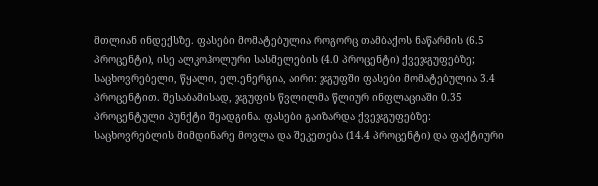მთლიან ინდექსზე. ფასები მომატებულია როგორც თამბაქოს ნაწარმის (6.5 პროცენტი), ისე ალკოჰოლური სასმელების (4.0 პროცენტი) ქვეჯგუფებზე;
საცხოვრებელი, წყალი, ელ.ენერგია, აირი: ჯგუფში ფასები მომატებულია 3.4 პროცენტით. შესაბამისად, ჯგუფის წვლილმა წლიურ ინფლაციაში 0.35 პროცენტული პუნქტი შეადგინა. ფასები გაიზარდა ქვეჯგუფებზე: საცხოვრებლის მიმდინარე მოვლა და შეკეთება (14.4 პროცენტი) და ფაქტიური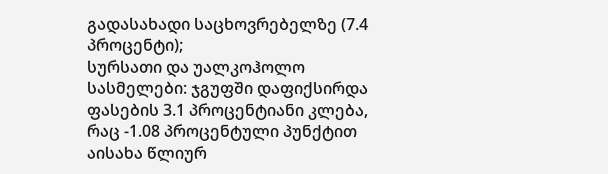გადასახადი საცხოვრებელზე (7.4 პროცენტი);
სურსათი და უალკოჰოლო სასმელები: ჯგუფში დაფიქსირდა ფასების 3.1 პროცენტიანი კლება, რაც -1.08 პროცენტული პუნქტით აისახა წლიურ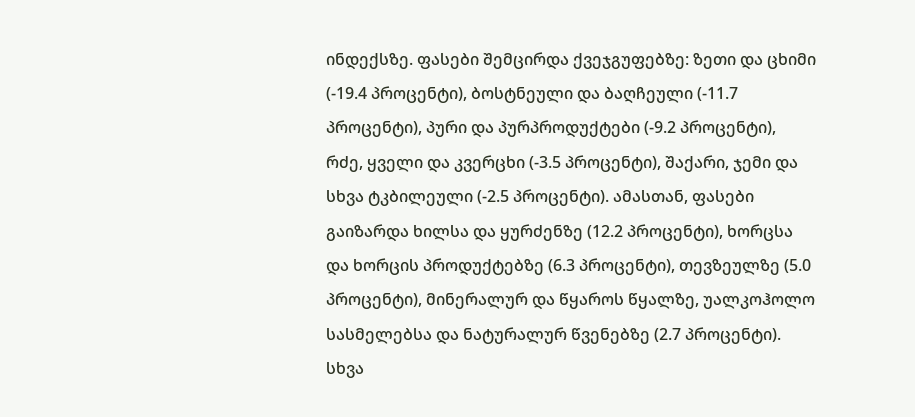ინდექსზე. ფასები შემცირდა ქვეჯგუფებზე: ზეთი და ცხიმი (-19.4 პროცენტი), ბოსტნეული და ბაღჩეული (-11.7 პროცენტი), პური და პურპროდუქტები (-9.2 პროცენტი), რძე, ყველი და კვერცხი (-3.5 პროცენტი), შაქარი, ჯემი და სხვა ტკბილეული (-2.5 პროცენტი). ამასთან, ფასები გაიზარდა ხილსა და ყურძენზე (12.2 პროცენტი), ხორცსა და ხორცის პროდუქტებზე (6.3 პროცენტი), თევზეულზე (5.0 პროცენტი), მინერალურ და წყაროს წყალზე, უალკოჰოლო სასმელებსა და ნატურალურ წვენებზე (2.7 პროცენტი).
სხვა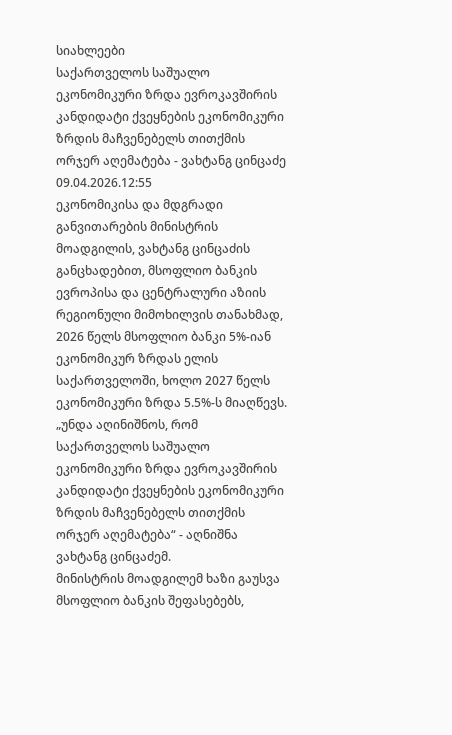სიახლეები
საქართველოს საშუალო ეკონომიკური ზრდა ევროკავშირის კანდიდატი ქვეყნების ეკონომიკური ზრდის მაჩვენებელს თითქმის ორჯერ აღემატება - ვახტანგ ცინცაძე
09.04.2026.12:55
ეკონომიკისა და მდგრადი განვითარების მინისტრის მოადგილის, ვახტანგ ცინცაძის განცხადებით, მსოფლიო ბანკის ევროპისა და ცენტრალური აზიის რეგიონული მიმოხილვის თანახმად, 2026 წელს მსოფლიო ბანკი 5%-იან ეკონომიკურ ზრდას ელის საქართველოში, ხოლო 2027 წელს ეკონომიკური ზრდა 5.5%-ს მიაღწევს.
„უნდა აღინიშნოს, რომ საქართველოს საშუალო ეკონომიკური ზრდა ევროკავშირის კანდიდატი ქვეყნების ეკონომიკური ზრდის მაჩვენებელს თითქმის ორჯერ აღემატება“ - აღნიშნა ვახტანგ ცინცაძემ.
მინისტრის მოადგილემ ხაზი გაუსვა მსოფლიო ბანკის შეფასებებს,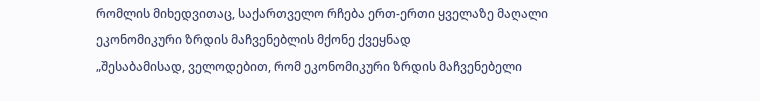რომლის მიხედვითაც, საქართველო რჩება ერთ-ერთი ყველაზე მაღალი ეკონომიკური ზრდის მაჩვენებლის მქონე ქვეყნად
„შესაბამისად, ველოდებით, რომ ეკონომიკური ზრდის მაჩვენებელი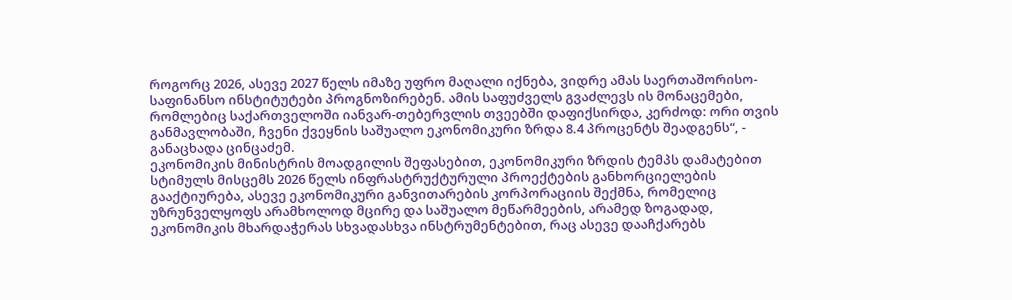როგორც 2026, ასევე 2027 წელს იმაზე უფრო მაღალი იქნება, ვიდრე ამას საერთაშორისო-საფინანსო ინსტიტუტები პროგნოზირებენ. ამის საფუძველს გვაძლევს ის მონაცემები, რომლებიც საქართველოში იანვარ-თებერვლის თვეებში დაფიქსირდა, კერძოდ: ორი თვის განმავლობაში, ჩვენი ქვეყნის საშუალო ეკონომიკური ზრდა 8.4 პროცენტს შეადგენს“, - განაცხადა ცინცაძემ.
ეკონომიკის მინისტრის მოადგილის შეფასებით, ეკონომიკური ზრდის ტემპს დამატებით სტიმულს მისცემს 2026 წელს ინფრასტრუქტურული პროექტების განხორციელების გააქტიურება, ასევე ეკონომიკური განვითარების კორპორაციის შექმნა, რომელიც უზრუნველყოფს არამხოლოდ მცირე და საშუალო მეწარმეების, არამედ ზოგადად, ეკონომიკის მხარდაჭერას სხვადასხვა ინსტრუმენტებით, რაც ასევე დააჩქარებს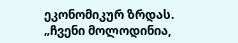ეკონომიკურ ზრდას.
„ჩვენი მოლოდინია,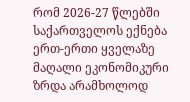რომ 2026-27 წლებში საქართველოს ექნება ერთ-ერთი ყველაზე მაღალი ეკონომიკური ზრდა არამხოლოდ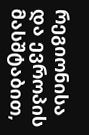რეგიონისა და ევროპის მასშტაბით,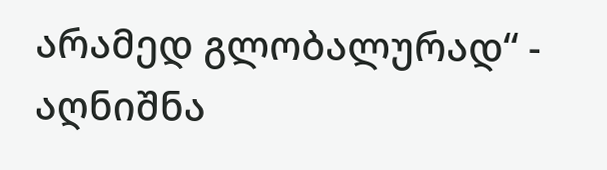არამედ გლობალურად“ - აღნიშნა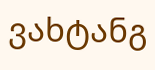ვახტანგ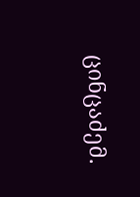ცინცაძემ.